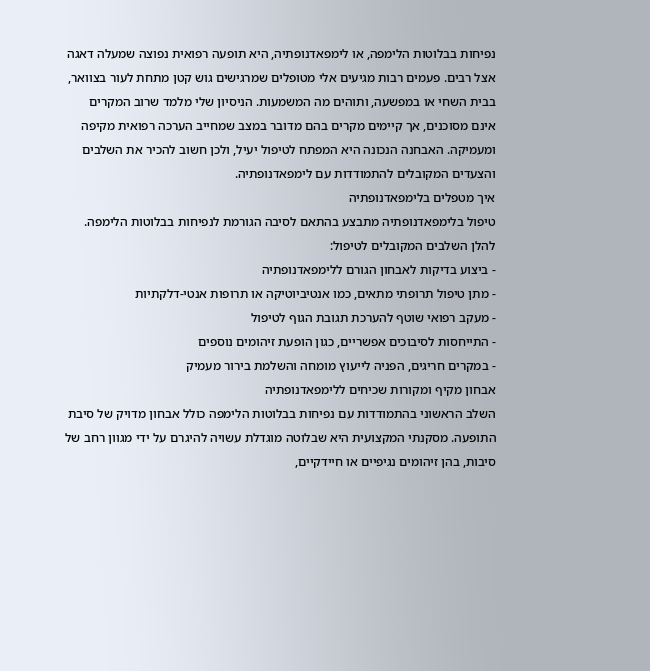נפיחות בבלוטות הלימפה, או לימפאדנופתיה, היא תופעה רפואית נפוצה שמעלה דאגה אצל רבים. פעמים רבות מגיעים אלי מטופלים שמרגישים גוש קטן מתחת לעור בצוואר, בבית השחי או במפשעה, ותוהים מה המשמעות. הניסיון שלי מלמד שרוב המקרים אינם מסוכנים, אך קיימים מקרים בהם מדובר במצב שמחייב הערכה רפואית מקיפה ומעמיקה. האבחנה הנכונה היא המפתח לטיפול יעיל, ולכן חשוב להכיר את השלבים והצעדים המקובלים להתמודדות עם לימפאדנופתיה.
איך מטפלים בלימפאדנופתיה
טיפול בלימפאדנופתיה מתבצע בהתאם לסיבה הגורמת לנפיחות בבלוטות הלימפה. להלן השלבים המקובלים לטיפול:
- ביצוע בדיקות לאבחון הגורם ללימפאדנופתיה
- מתן טיפול תרופתי מתאים, כמו אנטיביוטיקה או תרופות אנטי-דלקתיות
- מעקב רפואי שוטף להערכת תגובת הגוף לטיפול
- התייחסות לסיבוכים אפשריים, כגון הופעת זיהומים נוספים
- במקרים חריגים, הפניה לייעוץ מומחה והשלמת בירור מעמיק
אבחון מקיף ומקורות שכיחים ללימפאדנופתיה
השלב הראשוני בהתמודדות עם נפיחות בבלוטות הלימפה כולל אבחון מדויק של סיבת התופעה. מסקנתי המקצועית היא שבלוטה מוגדלת עשויה להיגרם על ידי מגוון רחב של סיבות, בהן זיהומים נגיפיים או חיידקיים,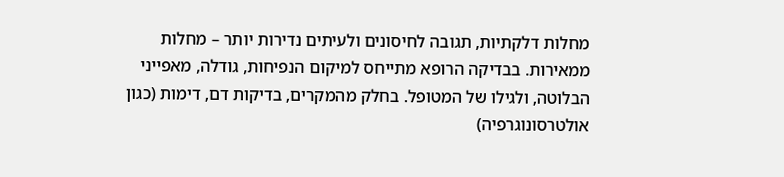מחלות דלקתיות, תגובה לחיסונים ולעיתים נדירות יותר – מחלות ממאירות. בבדיקה הרופא מתייחס למיקום הנפיחות, גודלה, מאפייני הבלוטה, ולגילו של המטופל. בחלק מהמקרים, בדיקות דם, דימות (כגון אולטרסונוגרפיה)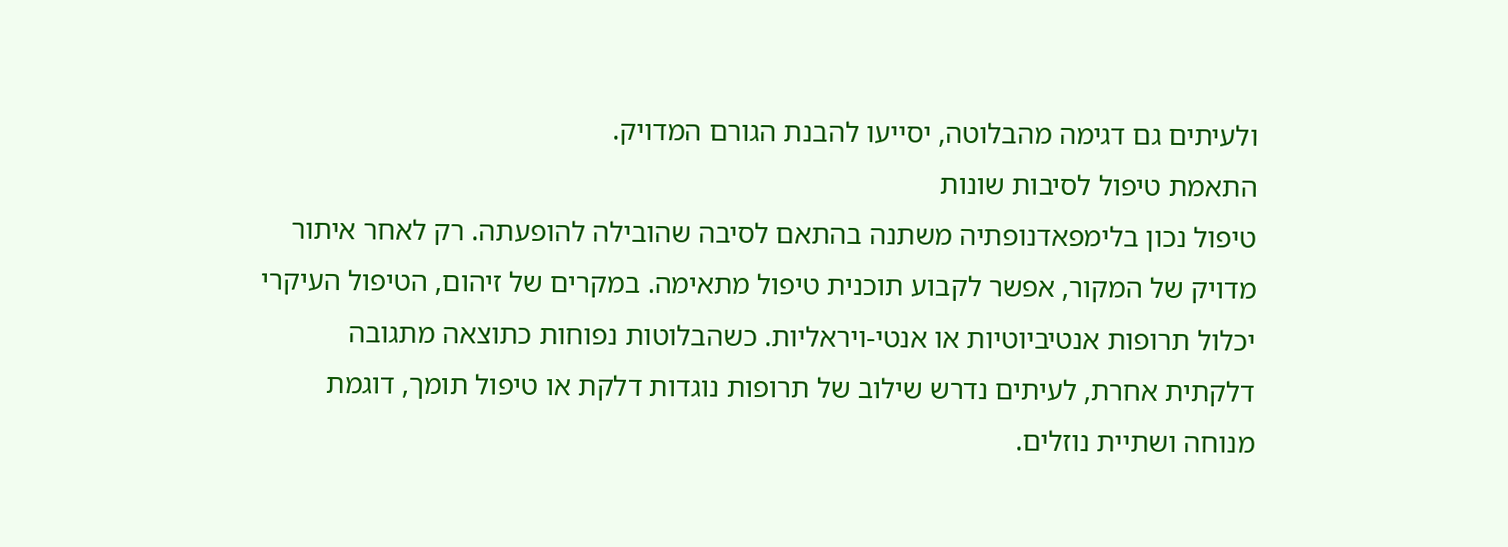ולעיתים גם דגימה מהבלוטה, יסייעו להבנת הגורם המדויק.
התאמת טיפול לסיבות שונות
טיפול נכון בלימפאדנופתיה משתנה בהתאם לסיבה שהובילה להופעתה. רק לאחר איתור מדויק של המקור, אפשר לקבוע תוכנית טיפול מתאימה. במקרים של זיהום, הטיפול העיקרי יכלול תרופות אנטיביוטיות או אנטי-ויראליות. כשהבלוטות נפוחות כתוצאה מתגובה דלקתית אחרת, לעיתים נדרש שילוב של תרופות נוגדות דלקת או טיפול תומך, דוגמת מנוחה ושתיית נוזלים.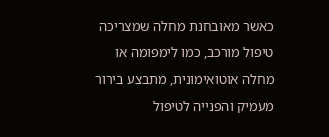כאשר מאובחנת מחלה שמצריכה טיפול מורכב, כמו לימפומה או מחלה אוטואימונית, מתבצע בירור מעמיק והפנייה לטיפול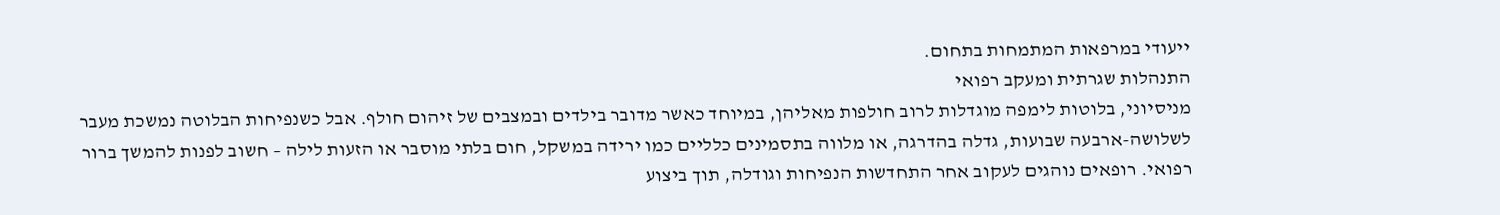ייעודי במרפאות המתמחות בתחום.
התנהלות שגרתית ומעקב רפואי
מניסיוני, בלוטות לימפה מוגדלות לרוב חולפות מאליהן, במיוחד כאשר מדובר בילדים ובמצבים של זיהום חולף. אבל כשנפיחות הבלוטה נמשכת מעבר לשלושה-ארבעה שבועות, גדלה בהדרגה, או מלווה בתסמינים כלליים כמו ירידה במשקל, חום בלתי מוסבר או הזעות לילה – חשוב לפנות להמשך ברור רפואי. רופאים נוהגים לעקוב אחר התחדשות הנפיחות וגודלה, תוך ביצוע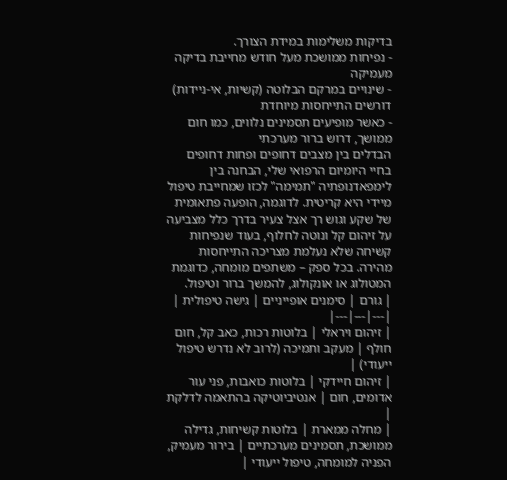בדיקות משלימות במידת הצורך.
- נפיחות ממושכת מעל חודש מחייבת בדיקה מעמיקה
- שינויים במרקם הבלוטה (קשיות, אי-ניידות) דורשים התייחסות מיוחדת
- כאשר מופיעים תסמינים נלווים, כמו חום ממושך, דרוש ברור מערכתי
הבדלים בין מצבים דחופים ופחות דחופים
בחיי היומיום הרפואי שלי, הבחנה בין לימפאדנופתיה "תמימה" לכזו שמחייבת טיפול מיידי היא קריטית. לדוגמה, הופעה פתאומית של שקע וגוש רך אצל צעיר בדרך כלל מצביעה על זיהום קל ונוטה לחלוף, בעוד שנפיחות קשיחה שלא נעלמת מצריכה התייחסות מהירה. בכל ספק – משתפים מומחה, כדוגמת המטולוג או אונקולוג, להמשך ברור וטיפול.
| גורם | סימנים אופייניים | גישה טיפולית |
|---|---|---|
| זיהום ויראלי | בלוטות רכות, כאב קל, חום חולף | מעקב ותמיכה (לרוב לא נדרש טיפול ייעודי) |
| זיהום חיידקי | בלוטות כואבות, פני עור אדומים, חום | אנטיביוטיקה בהתאמה לדלקת |
| מחלה ממארת | בלוטות קשיחות, גדילה ממושכת, תסמינים מערכתיים | בירור מעמיק, הפניה למומחה, טיפול ייעודי |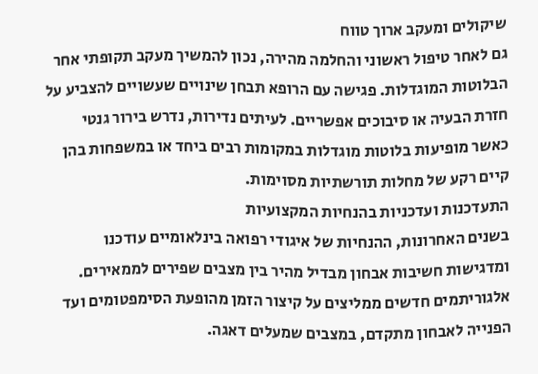שיקולים ומעקב ארוך טווח
גם לאחר טיפול ראשוני והחלמה מהירה, נכון להמשיך מעקב תקופתי אחר הבלוטות המוגדלות. פגישה עם הרופא תבחן שינויים שעשויים להצביע על חזרת הבעיה או סיבוכים אפשריים. לעיתים נדירות, נדרש בירור גנטי כאשר מופיעות בלוטות מוגדלות במקומות רבים ביחד או במשפחות בהן קיים רקע של מחלות תורשתיות מסוימות.
התעדכנות ועדכניות בהנחיות המקצועיות
בשנים האחרונות, ההנחיות של איגודי רפואה בינלאומיים עודכנו ומדגישות חשיבות אבחון מבדיל מהיר בין מצבים שפירים לממאירים. אלגוריתמים חדשים ממליצים על קיצור הזמן מהופעת הסימפטומים ועד הפנייה לאבחון מתקדם, במצבים שמעלים דאגה.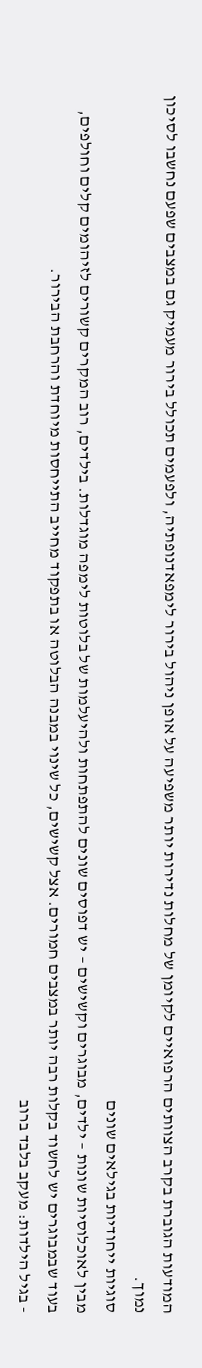המודעות הגוברת בקרב הצוותים הרפואיים לקיומן של מחלות נדירות יותר משפיעה על אופן ניהול בירור לימפאדנופתיה, ולפעמים תכולל בירור מעמיק גם במצבים שפעם נחשבו לסיכון נמוך.
סוגיות ייחודיות בגילאים שונים
מבין לאוכלוסיות שונות – ילדים, מבוגרים וקשישים – יש דפוסים שונים להתפתחות ולהיעלמות של בלוטות לימפה מוגדלות. בילדים, רוב המקרים קשורים לזיהומים קלים וחולפים, בעוד שבמבוגרים יש לחשוד בקלות רבה יותר במצבים חמורים. אצל קשישים, כל שינוי במבנה הבלוטה או בתפקוד מחייב התייחסות מיוחדת והרחבת הבירור.
- בגיל הילדות: מעקב בלבד ברוב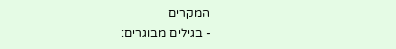המקרים
- בגילים מבוגרים: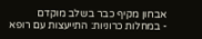אבחון מקיף כבר בשלב מוקדם
- במחלות כרוניות: התייעצות עם רופא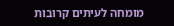מומחה לעיתים קרובות